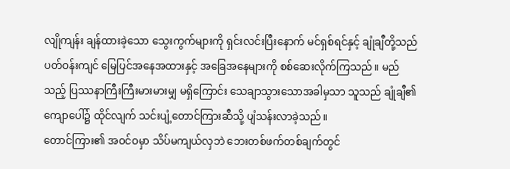လျိုကျန်း ချန်ထားခဲ့သော သွေးကွက်များကို ရှင်းလင်းပြီးနောက် မင်ရှစ်ရင်နှင့် ချုံချီတို့သည် ပတ်ဝန်းကျင် မြေပြင်အနေအထားနှင့် အခြေအနေများကို စစ်ဆေးလိုက်ကြသည်။ မည်သည့် ပြဿနာကြီးကြီးမားမားမျှ မရှိကြောင်း သေချာသွားသောအခါမှသာ သူသည် ချုံချီ၏ ကျောပေါ်၌ ထိုင်လျက် သင်းပျံ့တောင်ကြားဆီသို့ ပျံသန်းလာခဲ့သည်။
တောင်ကြား၏ အဝင်ဝမှာ သိပ်မကျယ်လှဘဲ ဘေးတစ်ဖက်တစ်ချက်တွင်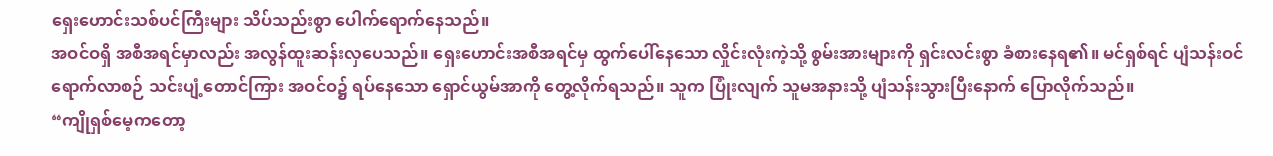ရှေးဟောင်းသစ်ပင်ကြီးများ သိပ်သည်းစွာ ပေါက်ရောက်နေသည်။
အဝင်ဝရှိ အစီအရင်မှာလည်း အလွန်ထူးဆန်းလှပေသည်။ ရှေးဟောင်းအစီအရင်မှ ထွက်ပေါ်နေသော လှိုင်းလုံးကဲ့သို့ စွမ်းအားများကို ရှင်းလင်းစွာ ခံစားနေရ၏။ မင်ရှစ်ရင် ပျံသန်းဝင်ရောက်လာစဉ် သင်းပျံ့တောင်ကြား အဝင်ဝ၌ ရပ်နေသော ရှောင်ယွမ်အာကို တွေ့လိုက်ရသည်။ သူက ပြုံးလျက် သူမအနားသို့ ပျံသန်းသွားပြီးနောက် ပြောလိုက်သည်။
“ကျိုရှစ်မေ့ကတော့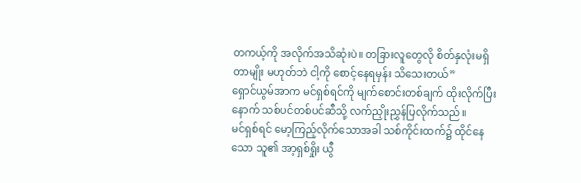တကယ့်ကို အလိုက်အသိဆုံးပဲ။ တခြားလူတွေလို စိတ်နှလုံးမရှိတာမျိုး မဟုတ်ဘဲ ငါ့ကို စောင့်နေရမှန်း သိသေးတယ်”
ရှောင်ယွမ်အာက မင်ရှစ်ရင်ကို မျက်စောင်းတစ်ချက် ထိုးလိုက်ပြီးနောက် သစ်ပင်တစ်ပင်ဆီသို့ လက်ညှိုးညွှန်ပြလိုက်သည်။
မင်ရှစ်ရင် မော့ကြည့်လိုက်သောအခါ သစ်ကိုင်းထက်၌ ထိုင်နေသော သူ၏ အာ့ရှစ်ရှိုး ယွီ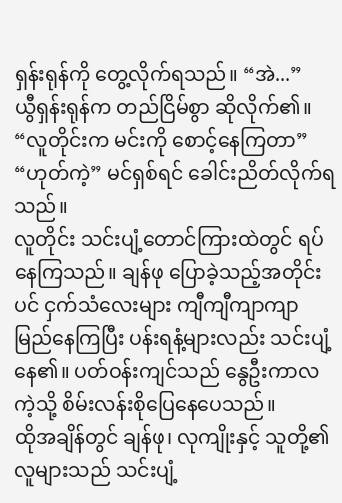ရှန်းရုန်ကို တွေ့လိုက်ရသည်။ “အဲ...”
ယွီရှန်းရုန်က တည်ငြိမ်စွာ ဆိုလိုက်၏။ “လူတိုင်းက မင်းကို စောင့်နေကြတာ”
“ဟုတ်ကဲ့” မင်ရှစ်ရင် ခေါင်းညိတ်လိုက်ရသည်။
လူတိုင်း သင်းပျံ့တောင်ကြားထဲတွင် ရပ်နေကြသည်။ ချန်ဖု ပြောခဲ့သည့်အတိုင်းပင် ငှက်သံလေးများ ကျီကျီကျာကျာ မြည်နေကြပြီး ပန်းရနံ့များလည်း သင်းပျံ့နေ၏။ ပတ်ဝန်းကျင်သည် နွေဦးကာလကဲ့သို့ စိမ်းလန်းစိုပြေနေပေသည်။
ထိုအချိန်တွင် ချန်ဖု၊ လုကျိုးနှင့် သူတို့၏ လူများသည် သင်းပျံ့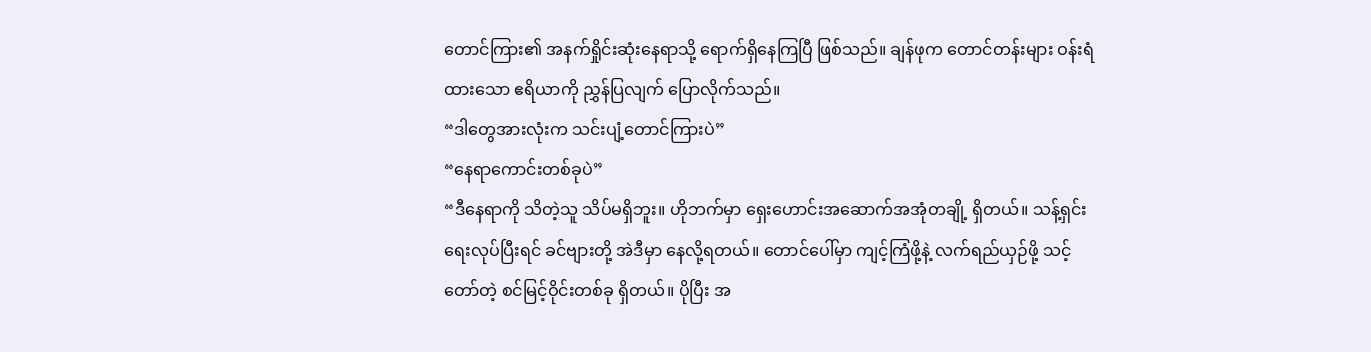တောင်ကြား၏ အနက်ရှိုင်းဆုံးနေရာသို့ ရောက်ရှိနေကြပြီ ဖြစ်သည်။ ချန်ဖုက တောင်တန်းများ ဝန်းရံထားသော ဧရိယာကို ညွှန်ပြလျက် ပြောလိုက်သည်။
“ဒါတွေအားလုံးက သင်းပျံ့တောင်ကြားပဲ”
“နေရာကောင်းတစ်ခုပဲ”
“ဒီနေရာကို သိတဲ့သူ သိပ်မရှိဘူး။ ဟိုဘက်မှာ ရှေးဟောင်းအဆောက်အအုံတချို့ ရှိတယ်။ သန့်ရှင်းရေးလုပ်ပြီးရင် ခင်ဗျားတို့ အဲဒီမှာ နေလို့ရတယ်။ တောင်ပေါ်မှာ ကျင့်ကြံဖို့နဲ့ လက်ရည်ယှဉ်ဖို့ သင့်တော်တဲ့ စင်မြင့်ဝိုင်းတစ်ခု ရှိတယ်။ ပိုပြီး အ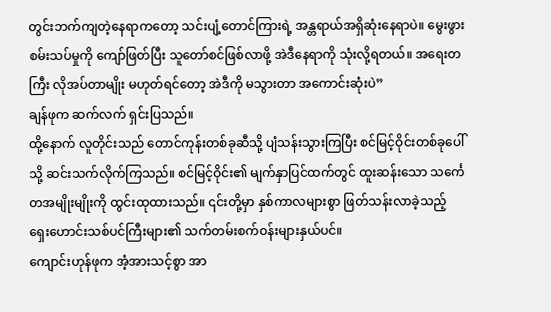တွင်းဘက်ကျတဲ့နေရာကတော့ သင်းပျံ့တောင်ကြားရဲ့ အန္တရာယ်အရှိဆုံးနေရာပဲ။ မွေးဖွားစမ်းသပ်မှုကို ကျော်ဖြတ်ပြီး သူတော်စင်ဖြစ်လာဖို့ အဲဒီနေရာကို သုံးလို့ရတယ်။ အရေးတကြီး လိုအပ်တာမျိုး မဟုတ်ရင်တော့ အဲဒီကို မသွားတာ အကောင်းဆုံးပဲ”
ချန်ဖုက ဆက်လက် ရှင်းပြသည်။
ထို့နောက် လူတိုင်းသည် တောင်ကုန်းတစ်ခုဆီသို့ ပျံသန်းသွားကြပြီး စင်မြင့်ဝိုင်းတစ်ခုပေါ်သို့ ဆင်းသက်လိုက်ကြသည်။ စင်မြင့်ဝိုင်း၏ မျက်နှာပြင်ထက်တွင် ထူးဆန်းသော သင်္ကေတအမျိုးမျိုးကို ထွင်းထုထားသည်။ ၎င်းတို့မှာ နှစ်ကာလများစွာ ဖြတ်သန်းလာခဲ့သည့် ရှေးဟောင်းသစ်ပင်ကြီးများ၏ သက်တမ်းစက်ဝန်းများနှယ်ပင်။
ကျောင်းဟုန်ဖုက အံ့အားသင့်စွာ အာ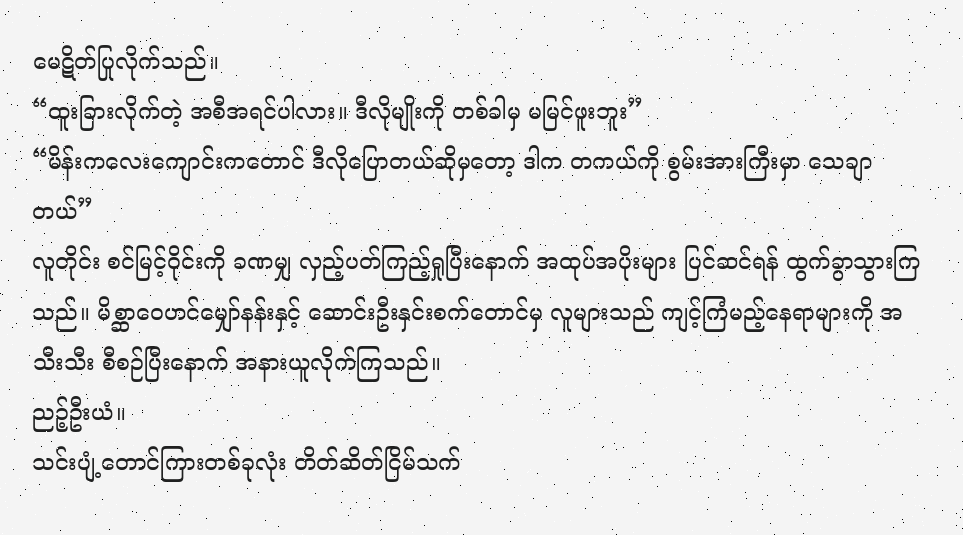မေဋိတ်ပြုလိုက်သည်။
“ထူးခြားလိုက်တဲ့ အစီအရင်ပါလား။ ဒီလိုမျိုးကို တစ်ခါမှ မမြင်ဖူးဘူး”
“မိန်းကလေးကျောင်းကတောင် ဒီလိုပြောတယ်ဆိုမှတော့ ဒါက တကယ်ကို စွမ်းအားကြီးမှာ သေချာတယ်”
လူတိုင်း စင်မြင့်ဝိုင်းကို ခဏမျှ လှည့်ပတ်ကြည့်ရှုပြီးနောက် အထုပ်အပိုးများ ပြင်ဆင်ရန် ထွက်ခွာသွားကြသည်။ မိစ္ဆာဝေဟင်မျှော်နန်းနှင့် ဆောင်းဦးနှင်းစက်တောင်မှ လူများသည် ကျင့်ကြံမည့်နေရာများကို အသီးသီး စီစဉ်ပြီးနောက် အနားယူလိုက်ကြသည်။
ညဉ့်ဦးယံ။
သင်းပျံ့တောင်ကြားတစ်ခုလုံး တိတ်ဆိတ်ငြိမ်သက်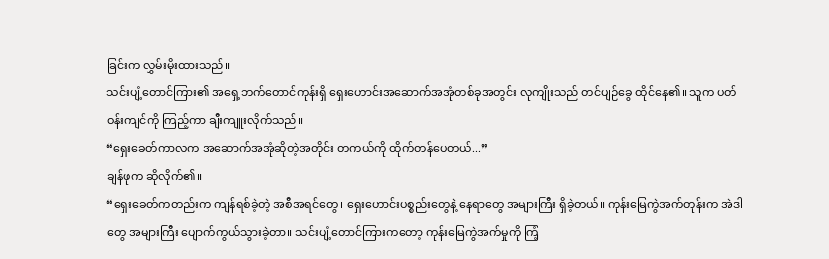ခြင်းက လွှမ်းမိုးထားသည်။
သင်းပျံ့တောင်ကြား၏ အရှေ့ဘက်တောင်ကုန်းရှိ ရှေးဟောင်းအဆောက်အအုံတစ်ခုအတွင်း လုကျိုးသည် တင်ပျဉ်ခွေ ထိုင်နေ၏။ သူက ပတ်ဝန်းကျင်ကို ကြည့်ကာ ချီးကျူးလိုက်သည်။
“ရှေးခေတ်ကာလက အဆောက်အအုံဆိုတဲ့အတိုင်း တကယ်ကို ထိုက်တန်ပေတယ်...”
ချန်ဖုက ဆိုလိုက်၏။
“ရှေးခေတ်ကတည်းက ကျန်ရစ်ခဲ့တဲ့ အစီအရင်တွေ၊ ရှေးဟောင်းပစ္စည်းတွေနဲ့ နေရာတွေ အများကြီး ရှိခဲ့တယ်။ ကုန်းမြေကွဲအက်တုန်းက အဲဒါတွေ အများကြီး ပျောက်ကွယ်သွားခဲ့တာ။ သင်းပျံ့တောင်ကြားကတော့ ကုန်းမြေကွဲအက်မှုကို ကြံ့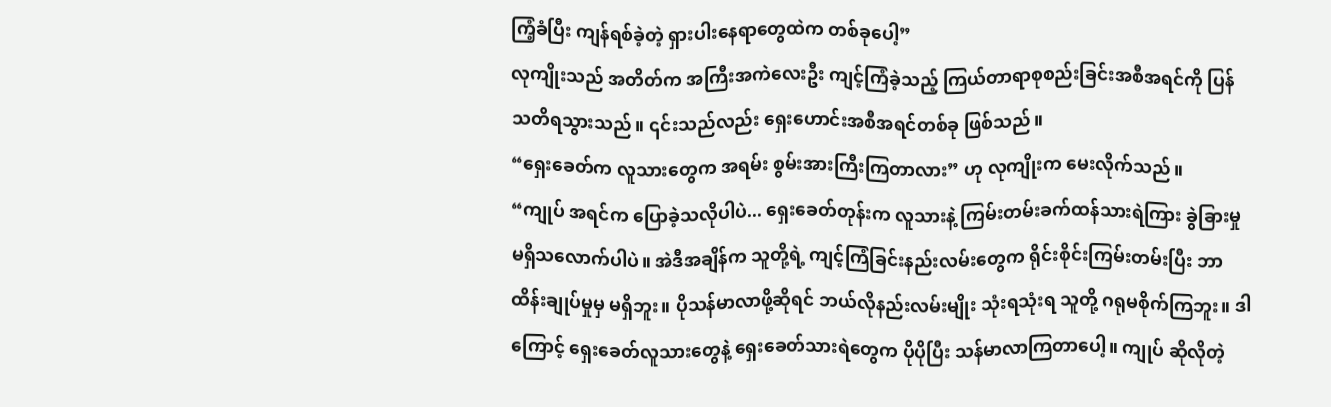ကြံ့ခံပြီး ကျန်ရစ်ခဲ့တဲ့ ရှားပါးနေရာတွေထဲက တစ်ခုပေါ့”
လုကျိုးသည် အတိတ်က အကြီးအကဲလေးဦး ကျင့်ကြံခဲ့သည့် ကြယ်တာရာစုစည်းခြင်းအစီအရင်ကို ပြန်သတိရသွားသည်။ ၎င်းသည်လည်း ရှေးဟောင်းအစီအရင်တစ်ခု ဖြစ်သည်။
“ရှေးခေတ်က လူသားတွေက အရမ်း စွမ်းအားကြီးကြတာလား” ဟု လုကျိုးက မေးလိုက်သည်။
“ကျုပ် အရင်က ပြောခဲ့သလိုပါပဲ... ရှေးခေတ်တုန်းက လူသားနဲ့ ကြမ်းတမ်းခက်ထန်သားရဲကြား ခွဲခြားမှု မရှိသလောက်ပါပဲ။ အဲဒီအချိန်က သူတို့ရဲ့ ကျင့်ကြံခြင်းနည်းလမ်းတွေက ရိုင်းစိုင်းကြမ်းတမ်းပြီး ဘာထိန်းချုပ်မှုမှ မရှိဘူး။ ပိုသန်မာလာဖို့ဆိုရင် ဘယ်လိုနည်းလမ်းမျိုး သုံးရသုံးရ သူတို့ ဂရုမစိုက်ကြဘူး။ ဒါကြောင့် ရှေးခေတ်လူသားတွေနဲ့ ရှေးခေတ်သားရဲတွေက ပိုပိုပြီး သန်မာလာကြတာပေါ့။ ကျုပ် ဆိုလိုတဲ့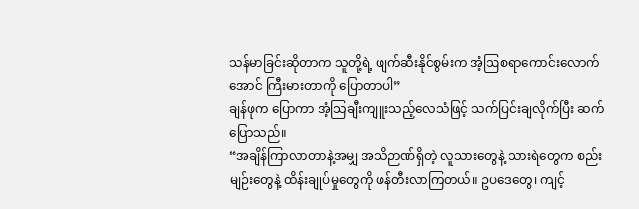သန်မာခြင်းဆိုတာက သူတို့ရဲ့ ဖျက်ဆီးနိုင်စွမ်းက အံ့ဩစရာကောင်းလောက်အောင် ကြီးမားတာကို ပြောတာပါ”
ချန်ဖုက ပြောကာ အံ့သြချီးကျူးသည့်လေသံဖြင့် သက်ပြင်းချလိုက်ပြီး ဆက်ပြောသည်။
“အချိန်ကြာလာတာနဲ့အမျှ အသိဉာဏ်ရှိတဲ့ လူသားတွေနဲ့ သားရဲတွေက စည်းမျဉ်းတွေနဲ့ ထိန်းချုပ်မှုတွေကို ဖန်တီးလာကြတယ်။ ဥပဒေတွေ၊ ကျင့်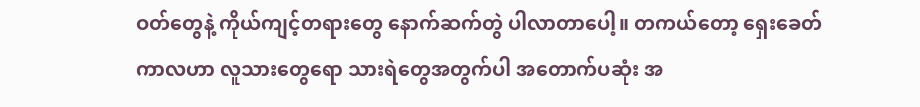ဝတ်တွေနဲ့ ကိုယ်ကျင့်တရားတွေ နောက်ဆက်တွဲ ပါလာတာပေါ့။ တကယ်တော့ ရှေးခေတ်ကာလဟာ လူသားတွေရော သားရဲတွေအတွက်ပါ အတောက်ပဆုံး အ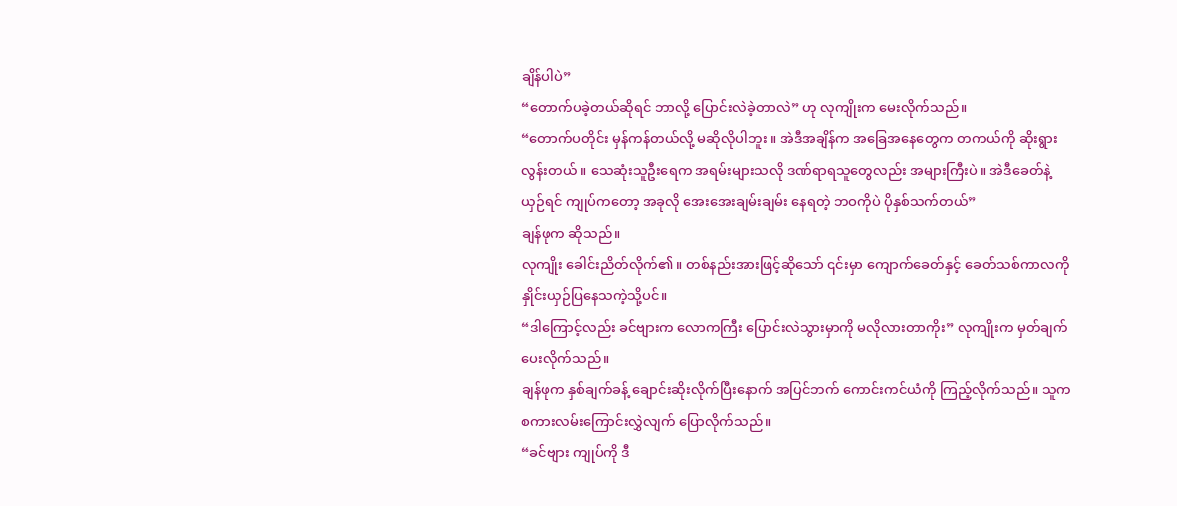ချိန်ပါပဲ”
“တောက်ပခဲ့တယ်ဆိုရင် ဘာလို့ ပြောင်းလဲခဲ့တာလဲ” ဟု လုကျိုးက မေးလိုက်သည်။
“တောက်ပတိုင်း မှန်ကန်တယ်လို့ မဆိုလိုပါဘူး။ အဲဒီအချိန်က အခြေအနေတွေက တကယ်ကို ဆိုးရွားလွန်းတယ်။ သေဆုံးသူဦးရေက အရမ်းများသလို ဒဏ်ရာရသူတွေလည်း အများကြီးပဲ။ အဲဒီခေတ်နဲ့ ယှဉ်ရင် ကျုပ်ကတော့ အခုလို အေးအေးချမ်းချမ်း နေရတဲ့ ဘဝကိုပဲ ပိုနှစ်သက်တယ်”
ချန်ဖုက ဆိုသည်။
လုကျိုး ခေါင်းညိတ်လိုက်၏။ တစ်နည်းအားဖြင့်ဆိုသော် ၎င်းမှာ ကျောက်ခေတ်နှင့် ခေတ်သစ်ကာလကို နှိုင်းယှဉ်ပြနေသကဲ့သို့ပင်။
“ဒါကြောင့်လည်း ခင်ဗျားက လောကကြီး ပြောင်းလဲသွားမှာကို မလိုလားတာကိုး” လုကျိုးက မှတ်ချက်ပေးလိုက်သည်။
ချန်ဖုက နှစ်ချက်ခန့် ချောင်းဆိုးလိုက်ပြီးနောက် အပြင်ဘက် ကောင်းကင်ယံကို ကြည့်လိုက်သည်။ သူက စကားလမ်းကြောင်းလွှဲလျက် ပြောလိုက်သည်။
“ခင်ဗျား ကျုပ်ကို ဒီ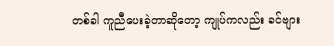တစ်ခါ ကူညီပေးခဲ့တာဆိုတော့ ကျုပ်ကလည်း ခင်ဗျား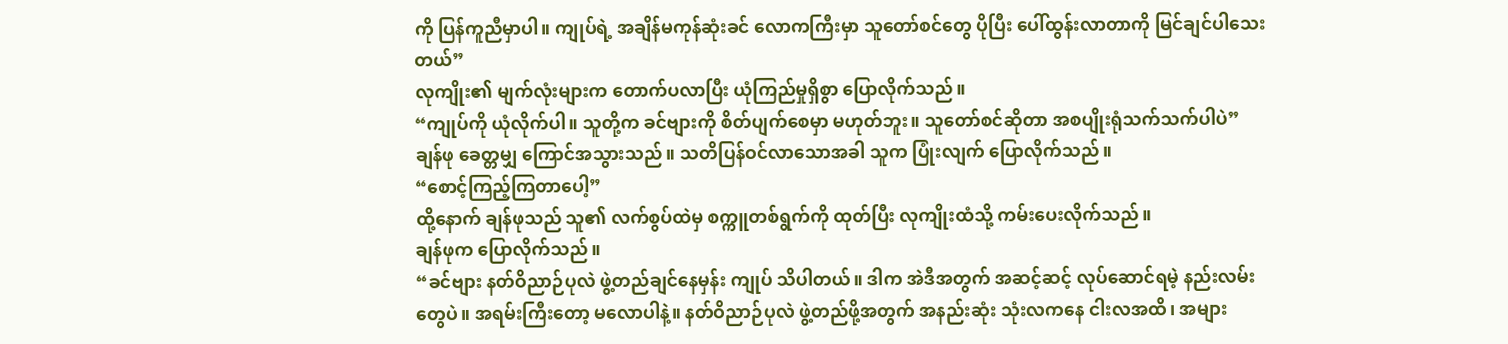ကို ပြန်ကူညီမှာပါ။ ကျုပ်ရဲ့ အချိန်မကုန်ဆုံးခင် လောကကြီးမှာ သူတော်စင်တွေ ပိုပြီး ပေါ်ထွန်းလာတာကို မြင်ချင်ပါသေးတယ်”
လုကျိုး၏ မျက်လုံးများက တောက်ပလာပြီး ယုံကြည်မှုရှိစွာ ပြောလိုက်သည်။
“ကျုပ်ကို ယုံလိုက်ပါ။ သူတို့က ခင်ဗျားကို စိတ်ပျက်စေမှာ မဟုတ်ဘူး။ သူတော်စင်ဆိုတာ အစပျိုးရုံသက်သက်ပါပဲ”
ချန်ဖု ခေတ္တမျှ ကြောင်အသွားသည်။ သတိပြန်ဝင်လာသောအခါ သူက ပြုံးလျက် ပြောလိုက်သည်။
“စောင့်ကြည့်ကြတာပေါ့”
ထို့နောက် ချန်ဖုသည် သူ၏ လက်စွပ်ထဲမှ စက္ကူတစ်ရွက်ကို ထုတ်ပြီး လုကျိုးထံသို့ ကမ်းပေးလိုက်သည်။
ချန်ဖုက ပြောလိုက်သည်။
“ခင်ဗျား နတ်ဝိညာဉ်ပုလဲ ဖွဲ့တည်ချင်နေမှန်း ကျုပ် သိပါတယ်။ ဒါက အဲဒီအတွက် အဆင့်ဆင့် လုပ်ဆောင်ရမဲ့ နည်းလမ်းတွေပဲ။ အရမ်းကြီးတော့ မလောပါနဲ့။ နတ်ဝိညာဉ်ပုလဲ ဖွဲ့တည်ဖို့အတွက် အနည်းဆုံး သုံးလကနေ ငါးလအထိ၊ အများ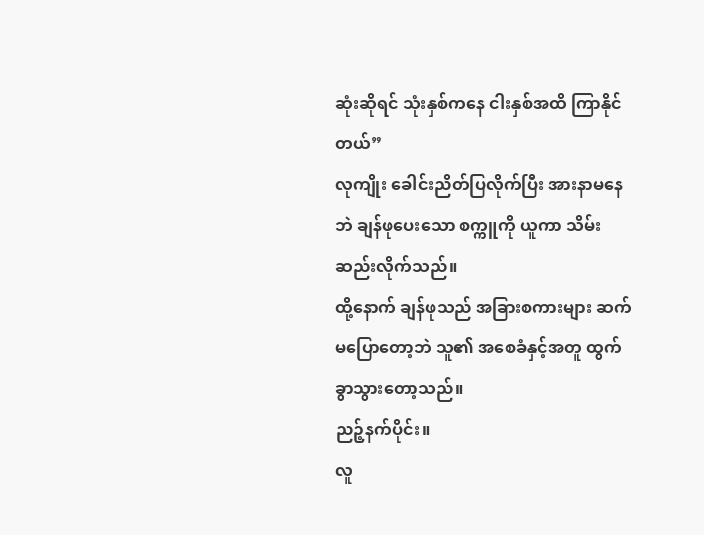ဆုံးဆိုရင် သုံးနှစ်ကနေ ငါးနှစ်အထိ ကြာနိုင်တယ်”
လုကျိုး ခေါင်းညိတ်ပြလိုက်ပြီး အားနာမနေဘဲ ချန်ဖုပေးသော စက္ကူကို ယူကာ သိမ်းဆည်းလိုက်သည်။
ထို့နောက် ချန်ဖုသည် အခြားစကားများ ဆက်မပြောတော့ဘဲ သူ၏ အစေခံနှင့်အတူ ထွက်ခွာသွားတော့သည်။
ညဉ့်နက်ပိုင်း။
လူ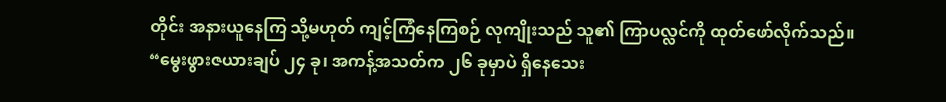တိုင်း အနားယူနေကြ သို့မဟုတ် ကျင့်ကြံနေကြစဉ် လုကျိုးသည် သူ၏ ကြာပလ္လင်ကို ထုတ်ဖော်လိုက်သည်။
“မွေးဖွားဇယားချပ် ၂၄ ခု၊ အကန့်အသတ်က ၂၆ ခုမှာပဲ ရှိနေသေး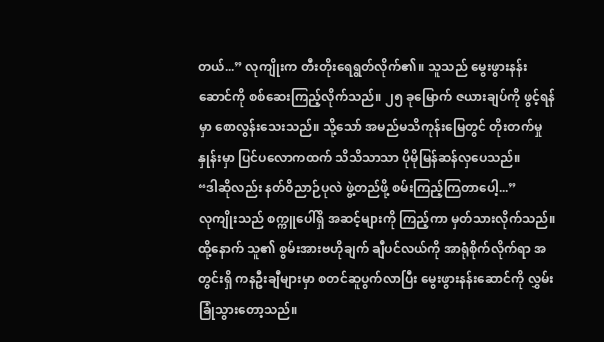တယ်...” လုကျိုးက တီးတိုးရေရွတ်လိုက်၏။ သူသည် မွေးဖွားနန်းဆောင်ကို စစ်ဆေးကြည့်လိုက်သည်။ ၂၅ ခုမြောက် ဇယားချပ်ကို ဖွင့်ရန်မှာ စောလွန်းသေးသည်။ သို့သော် အမည်မသိကုန်းမြေတွင် တိုးတက်မှုနှုန်းမှာ ပြင်ပလောကထက် သိသိသာသာ ပိုမိုမြန်ဆန်လှပေသည်။
“ဒါဆိုလည်း နတ်ဝိညာဉ်ပုလဲ ဖွဲ့တည်ဖို့ စမ်းကြည့်ကြတာပေါ့...”
လုကျိုးသည် စက္ကူပေါ်ရှိ အဆင့်များကို ကြည့်ကာ မှတ်သားလိုက်သည်။ ထို့နောက် သူ၏ စွမ်းအားဗဟိုချက် ချီပင်လယ်ကို အာရုံစိုက်လိုက်ရာ အတွင်းရှိ ကနဦးချီများမှာ စတင်ဆူပွက်လာပြီး မွေးဖွားနန်းဆောင်ကို လွှမ်းခြုံသွားတော့သည်။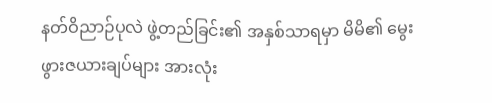နတ်ဝိညာဉ်ပုလဲ ဖွဲ့တည်ခြင်း၏ အနှစ်သာရမှာ မိမိ၏ မွေးဖွားဇယားချပ်များ အားလုံး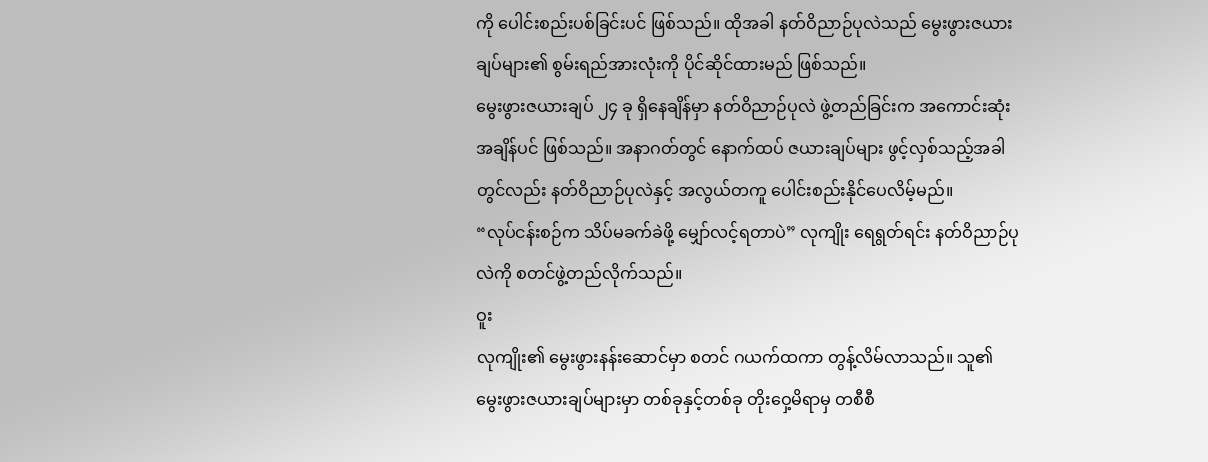ကို ပေါင်းစည်းပစ်ခြင်းပင် ဖြစ်သည်။ ထိုအခါ နတ်ဝိညာဉ်ပုလဲသည် မွေးဖွားဇယားချပ်များ၏ စွမ်းရည်အားလုံးကို ပိုင်ဆိုင်ထားမည် ဖြစ်သည်။
မွေးဖွားဇယားချပ် ၂၄ ခု ရှိနေချိန်မှာ နတ်ဝိညာဉ်ပုလဲ ဖွဲ့တည်ခြင်းက အကောင်းဆုံးအချိန်ပင် ဖြစ်သည်။ အနာဂတ်တွင် နောက်ထပ် ဇယားချပ်များ ဖွင့်လှစ်သည့်အခါတွင်လည်း နတ်ဝိညာဉ်ပုလဲနှင့် အလွယ်တကူ ပေါင်းစည်းနိုင်ပေလိမ့်မည်။
“လုပ်ငန်းစဉ်က သိပ်မခက်ခဲဖို့ မျှော်လင့်ရတာပဲ” လုကျိုး ရေရွတ်ရင်း နတ်ဝိညာဉ်ပုလဲကို စတင်ဖွဲ့တည်လိုက်သည်။
ဝူး
လုကျိုး၏ မွေးဖွားနန်းဆောင်မှာ စတင် ဂယက်ထကာ တွန့်လိမ်လာသည်။ သူ၏ မွေးဖွားဇယားချပ်များမှာ တစ်ခုနှင့်တစ်ခု တိုးဝှေ့မိရာမှ တစီစီ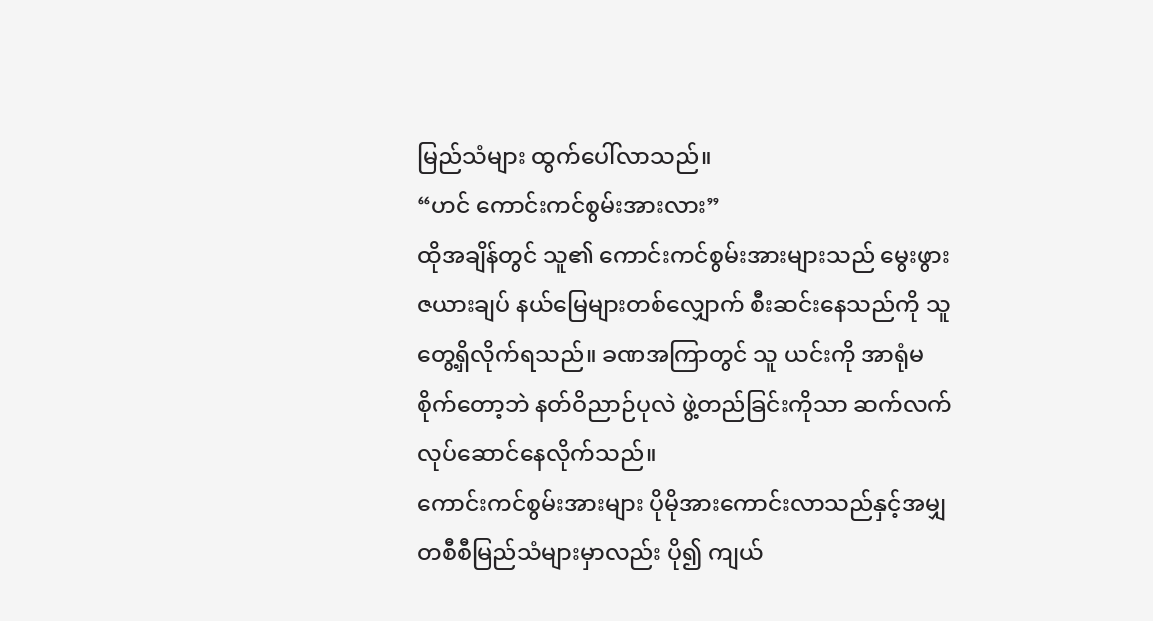မြည်သံများ ထွက်ပေါ်လာသည်။
“ဟင် ကောင်းကင်စွမ်းအားလား”
ထိုအချိန်တွင် သူ၏ ကောင်းကင်စွမ်းအားများသည် မွေးဖွားဇယားချပ် နယ်မြေများတစ်လျှောက် စီးဆင်းနေသည်ကို သူ တွေ့ရှိလိုက်ရသည်။ ခဏအကြာတွင် သူ ယင်းကို အာရုံမစိုက်တော့ဘဲ နတ်ဝိညာဉ်ပုလဲ ဖွဲ့တည်ခြင်းကိုသာ ဆက်လက် လုပ်ဆောင်နေလိုက်သည်။
ကောင်းကင်စွမ်းအားများ ပိုမိုအားကောင်းလာသည်နှင့်အမျှ တစီစီမြည်သံများမှာလည်း ပို၍ ကျယ်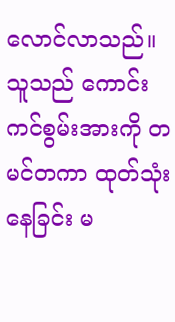လောင်လာသည်။ သူသည် ကောင်းကင်စွမ်းအားကို တမင်တကာ ထုတ်သုံးနေခြင်း မ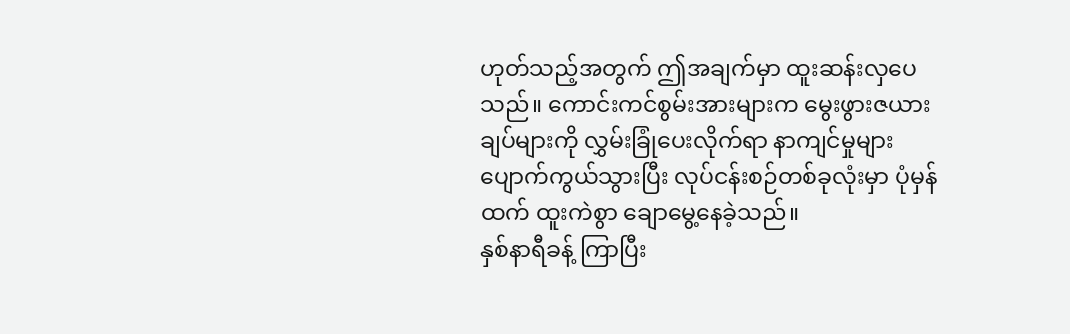ဟုတ်သည့်အတွက် ဤအချက်မှာ ထူးဆန်းလှပေသည်။ ကောင်းကင်စွမ်းအားများက မွေးဖွားဇယားချပ်များကို လွှမ်းခြုံပေးလိုက်ရာ နာကျင်မှုများ ပျောက်ကွယ်သွားပြီး လုပ်ငန်းစဉ်တစ်ခုလုံးမှာ ပုံမှန်ထက် ထူးကဲစွာ ချောမွေ့နေခဲ့သည်။
နှစ်နာရီခန့် ကြာပြီး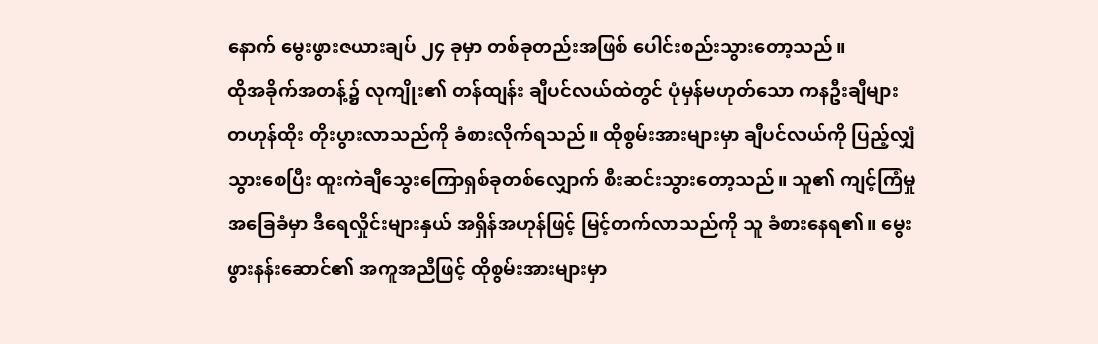နောက် မွေးဖွားဇယားချပ် ၂၄ ခုမှာ တစ်ခုတည်းအဖြစ် ပေါင်းစည်းသွားတော့သည်။
ထိုအခိုက်အတန့်၌ လုကျိုး၏ တန်ထျန်း ချီပင်လယ်ထဲတွင် ပုံမှန်မဟုတ်သော ကနဦးချီများ တဟုန်ထိုး တိုးပွားလာသည်ကို ခံစားလိုက်ရသည်။ ထိုစွမ်းအားများမှာ ချီပင်လယ်ကို ပြည့်လျှံသွားစေပြီး ထူးကဲချီသွေးကြောရှစ်ခုတစ်လျှောက် စီးဆင်းသွားတော့သည်။ သူ၏ ကျင့်ကြံမှုအခြေခံမှာ ဒီရေလှိုင်းများနှယ် အရှိန်အဟုန်ဖြင့် မြင့်တက်လာသည်ကို သူ ခံစားနေရ၏။ မွေးဖွားနန်းဆောင်၏ အကူအညီဖြင့် ထိုစွမ်းအားများမှာ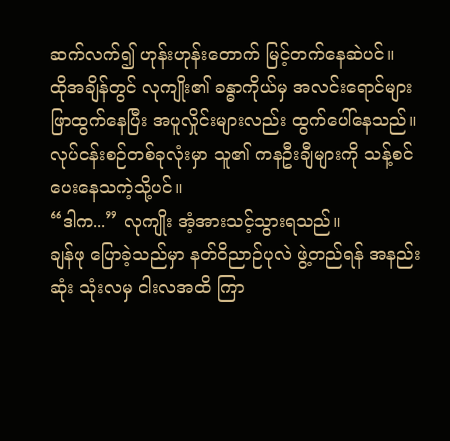ဆက်လက်၍ ဟုန်းဟုန်းတောက် မြင့်တက်နေဆဲပင်။
ထိုအချိန်တွင် လုကျိုး၏ ခန္ဓာကိုယ်မှ အလင်းရောင်များ ဖြာထွက်နေပြီး အပူလှိုင်းများလည်း ထွက်ပေါ်နေသည်။ လုပ်ငန်းစဉ်တစ်ခုလုံးမှာ သူ၏ ကနဦးချီများကို သန့်စင်ပေးနေသကဲ့သို့ပင်။
“ဒါက...” လုကျိုး အံ့အားသင့်သွားရသည်။
ချန်ဖု ပြောခဲ့သည်မှာ နတ်ဝိညာဉ်ပုလဲ ဖွဲ့တည်ရန် အနည်းဆုံး သုံးလမှ ငါးလအထိ ကြာ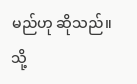မည်ဟု ဆိုသည်။ သို့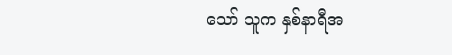သော် သူက နှစ်နာရီအ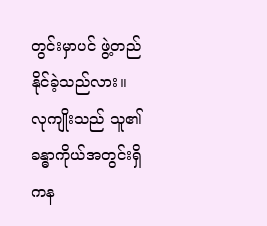တွင်းမှာပင် ဖွဲ့တည်နိုင်ခဲ့သည်လား။
လုကျိုးသည် သူ၏ ခန္ဓာကိုယ်အတွင်းရှိ ကန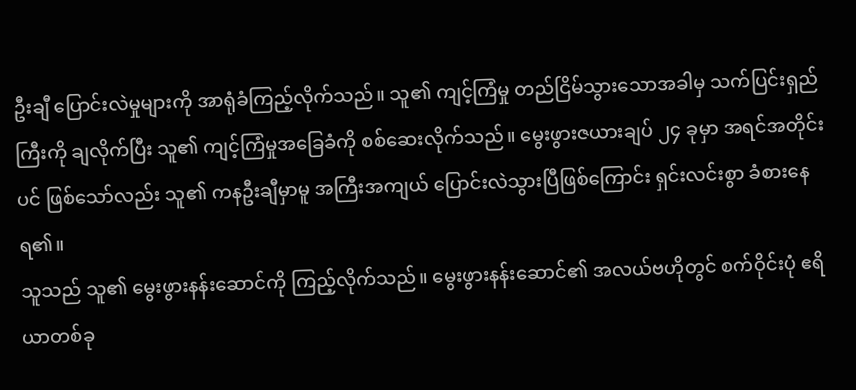ဦးချီ ပြောင်းလဲမှုများကို အာရုံခံကြည့်လိုက်သည်။ သူ၏ ကျင့်ကြံမှု တည်ငြိမ်သွားသောအခါမှ သက်ပြင်းရှည်ကြီးကို ချလိုက်ပြီး သူ၏ ကျင့်ကြံမှုအခြေခံကို စစ်ဆေးလိုက်သည်။ မွေးဖွားဇယားချပ် ၂၄ ခုမှာ အရင်အတိုင်းပင် ဖြစ်သော်လည်း သူ၏ ကနဦးချီမှာမူ အကြီးအကျယ် ပြောင်းလဲသွားပြီဖြစ်ကြောင်း ရှင်းလင်းစွာ ခံစားနေရ၏။
သူသည် သူ၏ မွေးဖွားနန်းဆောင်ကို ကြည့်လိုက်သည်။ မွေးဖွားနန်းဆောင်၏ အလယ်ဗဟိုတွင် စက်ဝိုင်းပုံ ဧရိယာတစ်ခု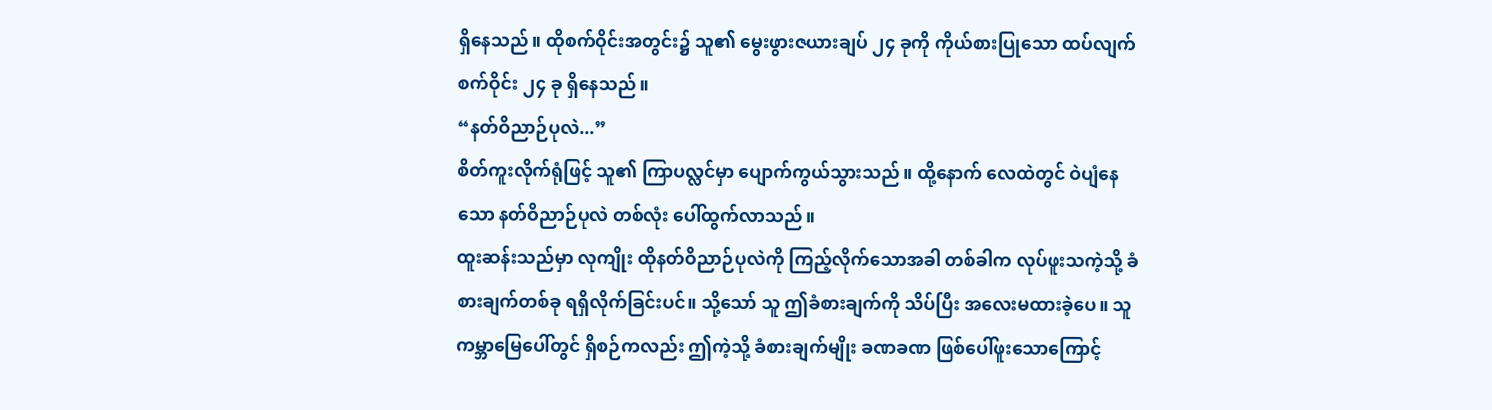ရှိနေသည်။ ထိုစက်ဝိုင်းအတွင်း၌ သူ၏ မွေးဖွားဇယားချပ် ၂၄ ခုကို ကိုယ်စားပြုသော ထပ်လျက်စက်ဝိုင်း ၂၄ ခု ရှိနေသည်။
“နတ်ဝိညာဉ်ပုလဲ...”
စိတ်ကူးလိုက်ရုံဖြင့် သူ၏ ကြာပလ္လင်မှာ ပျောက်ကွယ်သွားသည်။ ထို့နောက် လေထဲတွင် ဝဲပျံနေသော နတ်ဝိညာဉ်ပုလဲ တစ်လုံး ပေါ်ထွက်လာသည်။
ထူးဆန်းသည်မှာ လုကျိုး ထိုနတ်ဝိညာဉ်ပုလဲကို ကြည့်လိုက်သောအခါ တစ်ခါက လုပ်ဖူးသကဲ့သို့ ခံစားချက်တစ်ခု ရရှိလိုက်ခြင်းပင်။ သို့သော် သူ ဤခံစားချက်ကို သိပ်ပြီး အလေးမထားခဲ့ပေ။ သူ ကမ္ဘာမြေပေါ်တွင် ရှိစဉ်ကလည်း ဤကဲ့သို့ ခံစားချက်မျိုး ခဏခဏ ဖြစ်ပေါ်ဖူးသောကြောင့်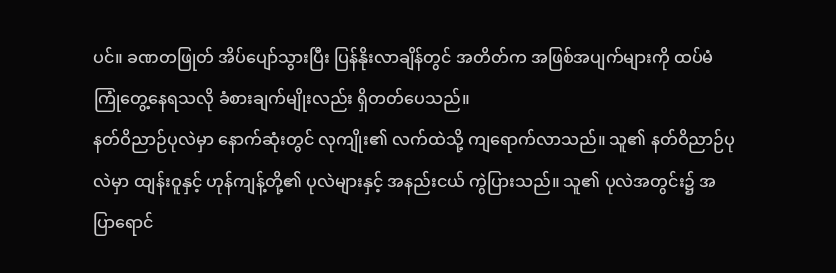ပင်။ ခဏတဖြုတ် အိပ်ပျော်သွားပြီး ပြန်နိုးလာချိန်တွင် အတိတ်က အဖြစ်အပျက်များကို ထပ်မံ ကြုံတွေ့နေရသလို ခံစားချက်မျိုးလည်း ရှိတတ်ပေသည်။
နတ်ဝိညာဉ်ပုလဲမှာ နောက်ဆုံးတွင် လုကျိုး၏ လက်ထဲသို့ ကျရောက်လာသည်။ သူ၏ နတ်ဝိညာဉ်ပုလဲမှာ ထျန်းဝူနှင့် ဟုန်ကျန့်တို့၏ ပုလဲများနှင့် အနည်းငယ် ကွဲပြားသည်။ သူ၏ ပုလဲအတွင်း၌ အပြာရောင်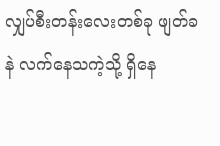လျှပ်စီးတန်းလေးတစ်ခု ဖျတ်ခနဲ လက်နေသကဲ့သို့ ရှိနေ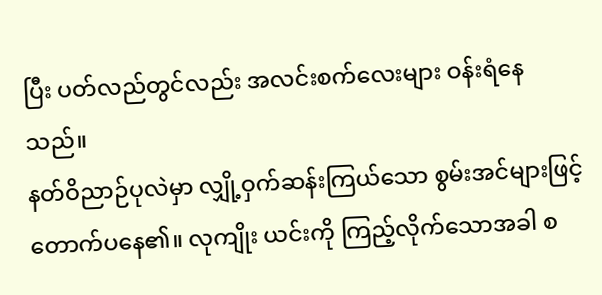ပြီး ပတ်လည်တွင်လည်း အလင်းစက်လေးများ ဝန်းရံနေသည်။
နတ်ဝိညာဉ်ပုလဲမှာ လျှို့ဝှက်ဆန်းကြယ်သော စွမ်းအင်များဖြင့် တောက်ပနေ၏။ လုကျိုး ယင်းကို ကြည့်လိုက်သောအခါ စ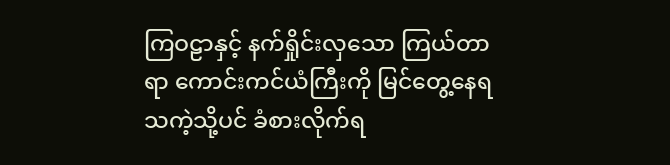ကြဝဠာနှင့် နက်ရှိုင်းလှသော ကြယ်တာရာ ကောင်းကင်ယံကြီးကို မြင်တွေ့နေရသကဲ့သို့ပင် ခံစားလိုက်ရ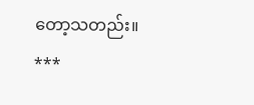တော့သတည်း။
***